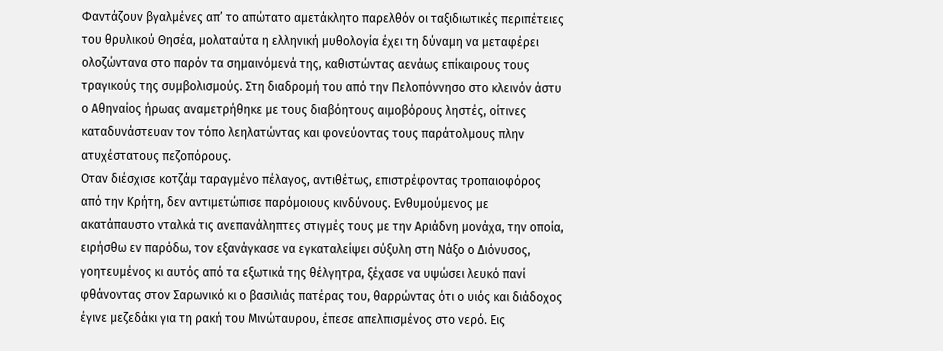Φαντάζουν βγαλμένες απ’ το απώτατο αμετάκλητο παρελθόν οι ταξιδιωτικές περιπέτειες του θρυλικού Θησέα, μολαταύτα η ελληνική μυθολογία έχει τη δύναμη να μεταφέρει ολοζώντανα στο παρόν τα σημαινόμενά της, καθιστώντας αενάως επίκαιρους τους τραγικούς της συμβολισμούς. Στη διαδρομή του από την Πελοπόννησο στο κλεινόν άστυ ο Αθηναίος ήρωας αναμετρήθηκε με τους διαβόητους αιμοβόρους ληστές, οίτινες καταδυνάστευαν τον τόπο λεηλατώντας και φονεύοντας τους παράτολμους πλην ατυχέστατους πεζοπόρους.
Οταν διέσχισε κοτζάμ ταραγμένο πέλαγος, αντιθέτως, επιστρέφοντας τροπαιοφόρος από την Κρήτη, δεν αντιμετώπισε παρόμοιους κινδύνους. Ενθυμούμενος με ακατάπαυστο νταλκά τις ανεπανάληπτες στιγμές τους με την Αριάδνη μονάχα, την οποία, ειρήσθω εν παρόδω, τον εξανάγκασε να εγκαταλείψει σύξυλη στη Νάξο ο Διόνυσος, γοητευμένος κι αυτός από τα εξωτικά της θέλγητρα, ξέχασε να υψώσει λευκό πανί φθάνοντας στον Σαρωνικό κι ο βασιλιάς πατέρας του, θαρρώντας ότι ο υιός και διάδοχος έγινε μεζεδάκι για τη ρακή του Μινώταυρου, έπεσε απελπισμένος στο νερό. Εις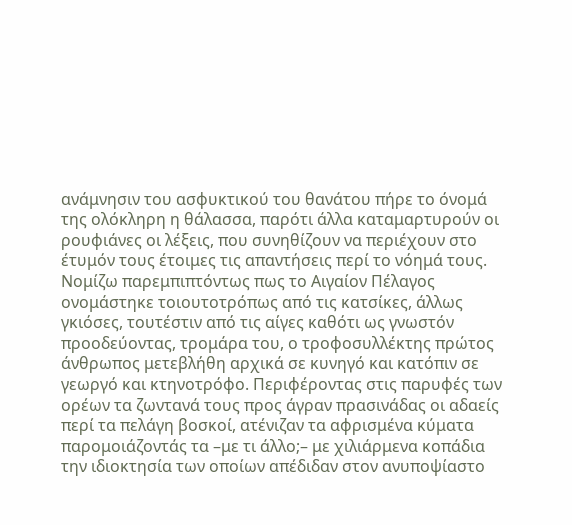ανάμνησιν του ασφυκτικού του θανάτου πήρε το όνομά της ολόκληρη η θάλασσα, παρότι άλλα καταμαρτυρούν οι ρουφιάνες οι λέξεις, που συνηθίζουν να περιέχουν στο έτυμόν τους έτοιμες τις απαντήσεις περί το νόημά τους.
Νομίζω παρεμπιπτόντως πως το Αιγαίον Πέλαγος ονομάστηκε τοιουτοτρόπως από τις κατσίκες, άλλως γκιόσες, τουτέστιν από τις αίγες καθότι ως γνωστόν προοδεύοντας, τρομάρα του, ο τροφοσυλλέκτης πρώτος άνθρωπος μετεβλήθη αρχικά σε κυνηγό και κατόπιν σε γεωργό και κτηνοτρόφο. Περιφέροντας στις παρυφές των ορέων τα ζωντανά τους προς άγραν πρασινάδας οι αδαείς περί τα πελάγη βοσκοί, ατένιζαν τα αφρισμένα κύματα παρομοιάζοντάς τα –με τι άλλο;– με χιλιάρμενα κοπάδια την ιδιοκτησία των οποίων απέδιδαν στον ανυποψίαστο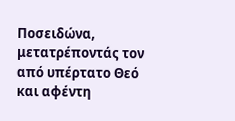Ποσειδώνα, μετατρέποντάς τον από υπέρτατο Θεό και αφέντη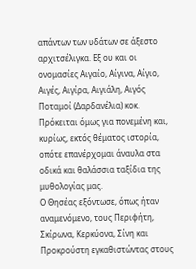απάντων των υδάτων σε άξεστο αρχιτσέλιγκα. Εξ ου και οι ονομασίες Αιγαίο, Αίγινα, Αίγιο, Αιγές, Αιγίρα, Αιγιάλη, Αιγός Ποταμοί (Δαρδανέλια) κοκ. Πρόκειται όμως για πονεμένη και, κυρίως, εκτός θέματος ιστορία, οπότε επανέρχομαι άναυλα στα οδικά και θαλάσσια ταξίδια της μυθολογίας μας.
Ο Θησέας εξόντωσε, όπως ήταν αναμενόμενο, τους Περιφήτη, Σκίρωνα, Κερκύονα, Σίνη και Προκρούστη εγκαθιστώντας στους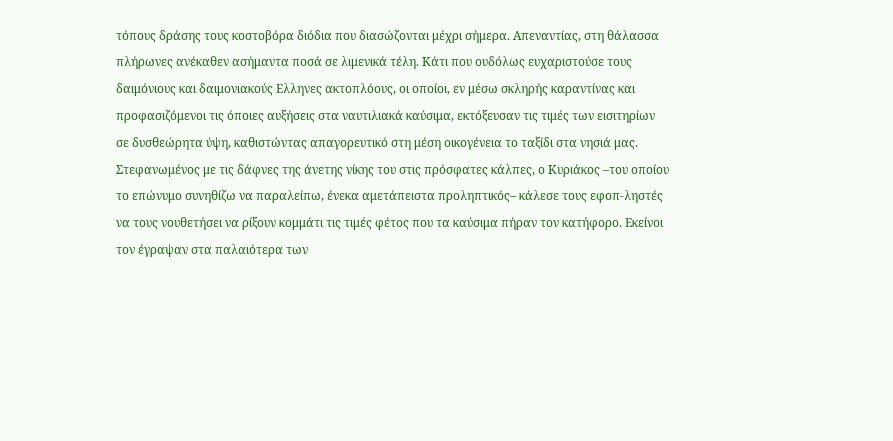τόπους δράσης τους κοστοβόρα διόδια που διασώζονται μέχρι σήμερα. Απεναντίας, στη θάλασσα πλήρωνες ανέκαθεν ασήμαντα ποσά σε λιμενικά τέλη. Κάτι που ουδόλως ευχαριστούσε τους δαιμόνιους και δαιμονιακούς Ελληνες ακτοπλόους, οι οποίοι, εν μέσω σκληρής καραντίνας και προφασιζόμενοι τις όποιες αυξήσεις στα ναυτιλιακά καύσιμα, εκτόξευσαν τις τιμές των εισιτηρίων σε δυσθεώρητα ύψη, καθιστώντας απαγορευτικό στη μέση οικογένεια το ταξίδι στα νησιά μας.
Στεφανωμένος με τις δάφνες της άνετης νίκης του στις πρόσφατες κάλπες, ο Κυριάκος –του οποίου το επώνυμο συνηθίζω να παραλείπω, ένεκα αμετάπειστα προληπτικός– κάλεσε τους εφοπ-ληστές να τους νουθετήσει να ρίξουν κομμάτι τις τιμές φέτος που τα καύσιμα πήραν τον κατήφορο. Εκείνοι τον έγραψαν στα παλαιότερα των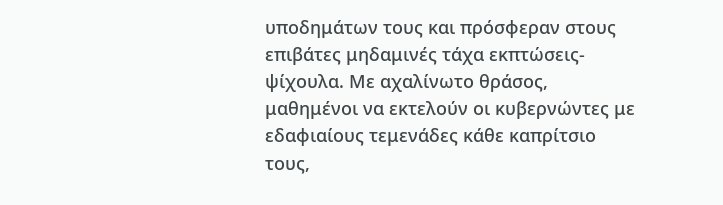υποδημάτων τους και πρόσφεραν στους επιβάτες μηδαμινές τάχα εκπτώσεις-ψίχουλα. Με αχαλίνωτο θράσος, μαθημένοι να εκτελούν οι κυβερνώντες με εδαφιαίους τεμενάδες κάθε καπρίτσιο τους,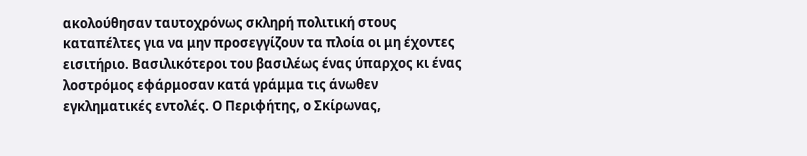ακολούθησαν ταυτοχρόνως σκληρή πολιτική στους καταπέλτες για να μην προσεγγίζουν τα πλοία οι μη έχοντες εισιτήριο. Βασιλικότεροι του βασιλέως ένας ύπαρχος κι ένας λοστρόμος εφάρμοσαν κατά γράμμα τις άνωθεν εγκληματικές εντολές. Ο Περιφήτης, ο Σκίρωνας,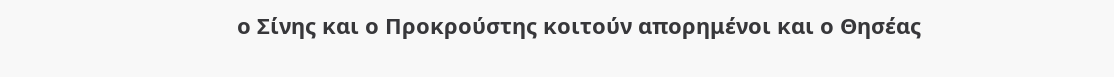ο Σίνης και ο Προκρούστης κοιτούν απορημένοι και ο Θησέας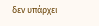δεν υπάρχει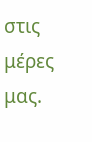στις μέρες μας.